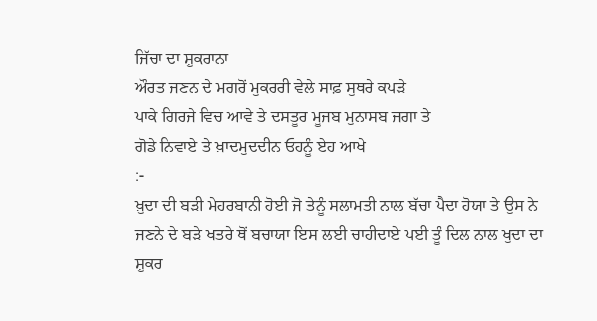ਜਿੱਚਾ ਦਾ ਸ਼ੁਕਰਾਨਾ
ਔਰਤ ਜਣਨ ਦੇ ਮਗਰੋਂ ਮੁਕਰਰੀ ਵੇਲੇ ਸਾਫ਼ ਸੁਥਰੇ ਕਪੜੇ
ਪਾਕੇ ਗਿਰਜੇ ਵਿਚ ਆਵੇ ਤੇ ਦਸਤੂਰ ਮੂਜਬ ਮੁਨਾਸਬ ਜਗਾ ਤੇ
ਗੋਡੇ ਨਿਵਾਏ ਤੇ ਖ਼ਾਦਮੁਦਦੀਨ ਓਹਨੂੰ ਏਹ ਆਖੇ
:-
ਖ਼ੁਦਾ ਦੀ ਬੜੀ ਮੇਹਰਬਾਨੀ ਹੋਈ ਜੋ ਤੇਨੂੰ ਸਲਾਮਤੀ ਨਾਲ ਬੱਚਾ ਪੈਦਾ ਹੋਯਾ ਤੇ ਉਸ ਨੇ ਜਣਨੇ ਦੇ ਬੜੇ ਖਤਰੇ ਥੋਂ ਬਚਾਯਾ ਇਸ ਲਈ ਚਾਹੀਦਾਏ ਪਈ ਤੂੰ ਦਿਲ ਨਾਲ ਖੁਦਾ ਦਾ ਸ਼ੁਕਰ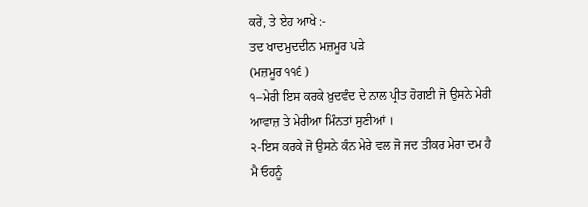ਕਰੇਂ, ਤੇ ਏਹ ਆਖੇ :-
ਤਦ ਖਾਦਮੁਦਦੀਨ ਮਜ਼ਮੂਰ ਪੜੇ
(ਮਜ਼ਮੂਰ ੧੧੬ )
੧--ਮੇਰੀ ਇਸ ਕਰਕੇ ਖ਼ੁਦਵੰਦ ਦੇ ਨਾਲ ਪ੍ਰੀਤ ਹੋਗਈ ਜੋ ਉਸਨੇ ਮੇਰੀ ਆਵਾਜ਼ ਤੇ ਮੇਰੀਆ ਮਿੰਨਤਾਂ ਸੁਣੀਆਂ ।
੨-ਇਸ ਕਰਕੇ ਜੋ ਉਸਨੇ ਕੰਨ ਮੇਰੇ ਵਲ ਜੋ ਜਦ ਤੀਕਰ ਮੇਰਾ ਦਮ ਹੈ ਮੈ ਓਹਨੂੰ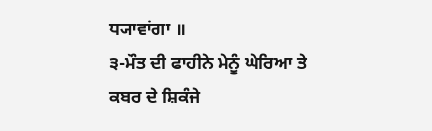ਧ੍ਯਾਵਾਂਗਾ ॥
੩-ਮੌਤ ਦੀ ਫਾਹੀਨੇ ਮੇਨੂੰ ਘੇਰਿਆ ਤੇ ਕਬਰ ਦੇ ਸ਼ਿਕੰਜੇ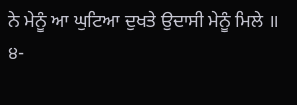ਨੇ ਮੇਨੂੰ ਆ ਘੁਟਿਆ ਦੁਖਤੇ ਉਦਾਸੀ ਮੇਨੂੰ ਮਿਲੇ ॥
੪-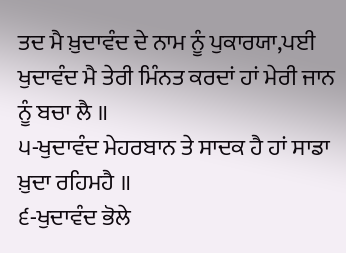ਤਦ ਮੈ ਖ਼ੁਦਾਵੰਦ ਦੇ ਨਾਮ ਨੂੰ ਪੁਕਾਰਯਾ,ਪਈ ਖੁਦਾਵੰਦ ਮੈ ਤੇਰੀ ਮਿੰਨਤ ਕਰਦਾਂ ਹਾਂ ਮੇਰੀ ਜਾਨ ਨੂੰ ਬਚਾ ਲੈ ॥
੫-ਖੁਦਾਵੰਦ ਮੇਹਰਬਾਨ ਤੇ ਸਾਦਕ ਹੈ ਹਾਂ ਸਾਡਾ ਖ਼ੁਦਾ ਰਹਿਮਹੈ ॥
੬-ਖੁਦਾਵੰਦ ਭੋਲੇ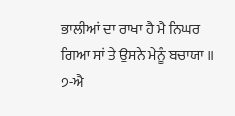ਭਾਲੀਆਂ ਦਾ ਰਾਖਾ ਹੈ ਮੈ ਨਿਘਰ ਗਿਆ ਸਾਂ ਤੇ ਉਸਨੇ ਮੇਨੂੰ ਬਚਾਯਾ ॥
੭-ਐ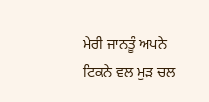ਮੇਰੀ ਜਾਨਤੂੰ ਅਪਨੇ ਟਿਕਨੇ ਵਲ ਮੁੜ ਚਲ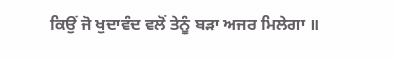ਕਿਉਂ ਜੋ ਖੁਦਾਵੰਦ ਵਲੋਂ ਤੇਨੂੰ ਬੜਾ ਅਜਰ ਮਿਲੇਗਾ ॥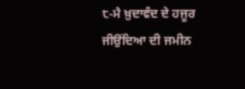੮-ਮੈ ਖ਼ੁਦਾਵੰਦ ਦੇ ਹਜੂਰ ਜੀਉਂਦਿਆ ਦੀ ਜਮੀਨ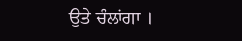ਉਤੇ ਚੰਲਾਂਗਾ ।